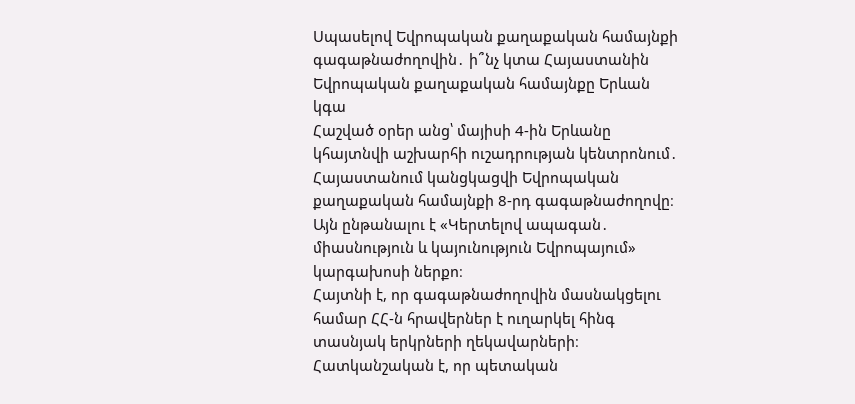Սպասելով Եվրոպական քաղաքական համայնքի գագաթնաժողովին․ ի՞նչ կտա Հայաստանին
Եվրոպական քաղաքական համայնքը Երևան կգա
Հաշված օրեր անց՝ մայիսի 4-ին Երևանը կհայտնվի աշխարհի ուշադրության կենտրոնում․ Հայաստանում կանցկացվի Եվրոպական քաղաքական համայնքի 8-րդ գագաթնաժողովը։ Այն ընթանալու է «Կերտելով ապագան․ միասնություն և կայունություն Եվրոպայում» կարգախոսի ներքո։
Հայտնի է, որ գագաթնաժողովին մասնակցելու համար ՀՀ-ն հրավերներ է ուղարկել հինգ տասնյակ երկրների ղեկավարների։ Հատկանշական է, որ պետական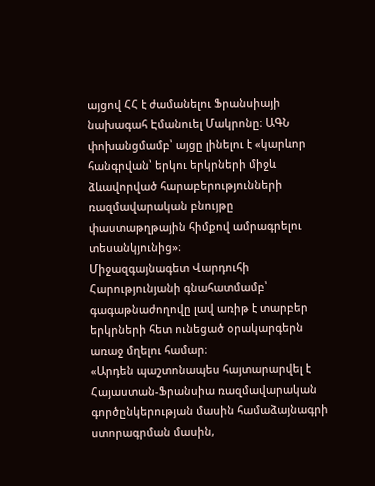այցով ՀՀ է ժամանելու Ֆրանսիայի նախագահ Էմանուել Մակրոնը։ ԱԳՆ փոխանցմամբ՝ այցը լինելու է «կարևոր հանգրվան՝ երկու երկրների միջև ձևավորված հարաբերությունների ռազմավարական բնույթը փաստաթղթային հիմքով ամրագրելու տեսանկյունից»։
Միջազգայնագետ Վարդուհի Հարությունյանի գնահատմամբ՝ գագաթնաժողովը լավ առիթ է տարբեր երկրների հետ ունեցած օրակարգերն առաջ մղելու համար։
«Արդեն պաշտոնապես հայտարարվել է Հայաստան-Ֆրանսիա ռազմավարական գործընկերության մասին համաձայնագրի ստորագրման մասին,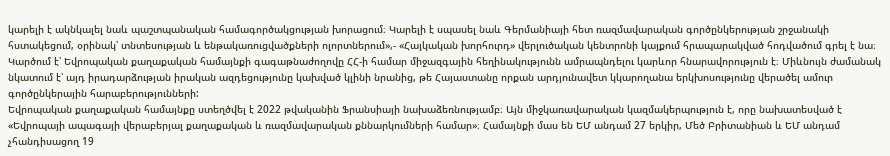կարելի է ակնկալել նաև պաշտպանական համագործակցության խորացում։ Կարելի է սպասել նաև Գերմանիայի հետ ռազմավարական գործընկերության շրջանակի հստակեցում, օրինակ՝ տնտեսության և ենթակառուցվածքների ոլորտներում»,- «Հայկական խորհուրդ» վերլուծական կենտրոնի կայքում հրապարակված հոդվածում գրել է նա։
Կարծում է՝ Եվրոպական քաղաքական համայնքի գագաթնաժողովը ՀՀ-ի համար միջազգային հեղինակությունն ամրապնդելու կարևոր հնարավորություն է։ Միևնույն ժամանակ նկատում է՝ այդ իրադարձության իրական ազդեցությունը կախված կլինի նրանից, թե Հայաստանը որքան արդյունավետ կկարողանա երկխոսությունը վերածել ամուր գործընկերային հարաբերությունների:
Եվրոպական քաղաքական համայնքը ստեղծվել է 2022 թվականին Ֆրանսիայի նախաձեռնությամբ։ Այն միջկառավարական կազմակերպություն է, որը նախատեսված է «Եվրոպայի ապագայի վերաբերյալ քաղաքական և ռազմավարական քննարկումների համար»։ Համայնքի մաս են ԵՄ անդամ 27 երկիր, Մեծ Բրիտանիան և ԵՄ անդամ չհանդիսացող 19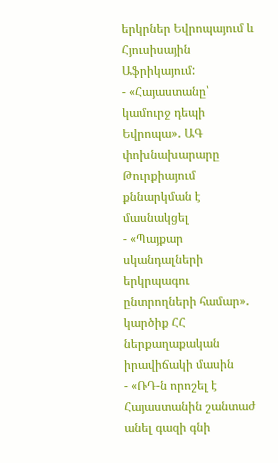երկրներ Եվրոպայում և Հյուսիսային Աֆրիկայում:
- «Հայաստանը՝ կամուրջ դեպի Եվրոպա»․ ԱԳ փոխնախարարը Թուրքիայում քննարկման է մասնակցել
- «Պայքար սկանդալների երկրպագու ընտրողների համար»․ կարծիք ՀՀ ներքաղաքական իրավիճակի մասին
- «ՌԴ-ն որոշել է Հայաստանին շանտաժ անել գազի գնի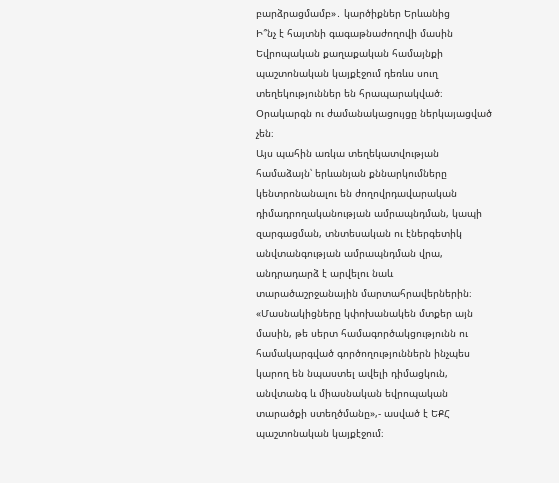բարձրացմամբ»․ կարծիքներ Երևանից
Ի՞նչ է հայտնի գագաթնաժողովի մասին
Եվրոպական քաղաքական համայնքի պաշտոնական կայքէջում դեռևս սուղ տեղեկություններ են հրապարակված։ Օրակարգն ու ժամանակացույցը ներկայացված չեն։
Այս պահին առկա տեղեկատվության համաձայն՝ երևանյան քննարկումները կենտրոնանալու են ժողովրդավարական դիմադրողականության ամրապնդման, կապի զարգացման, տնտեսական ու էներգետիկ անվտանգության ամրապնդման վրա, անդրադարձ է արվելու նաև տարածաշրջանային մարտահրավերներին։
«Մասնակիցները կփոխանակեն մտքեր այն մասին, թե սերտ համագործակցությունն ու համակարգված գործողություններն ինչպես կարող են նպաստել ավելի դիմացկուն, անվտանգ և միասնական եվրոպական տարածքի ստեղծմանը»,- ասված է ԵՔՀ պաշտոնական կայքէջում։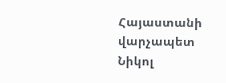Հայաստանի վարչապետ Նիկոլ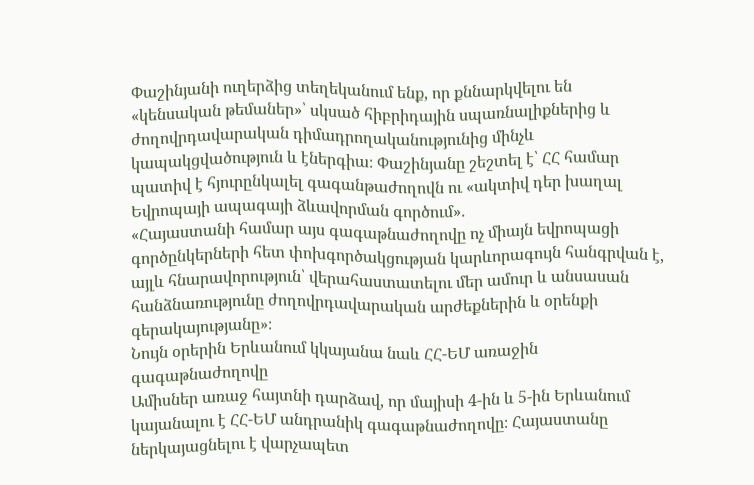Փաշինյանի ուղերձից տեղեկանում ենք, որ քննարկվելու են «կենսական թեմաներ»՝ սկսած հիբրիդային սպառնալիքներից և ժողովրդավարական դիմադրողականությունից մինչև կապակցվածություն և էներգիա։ Փաշինյանը շեշտել է՝ ՀՀ համար պատիվ է հյուրընկալել գագանթաժողովն ու «ակտիվ դեր խաղալ Եվրոպայի ապագայի ձևավորման գործում»․
«Հայաստանի համար այս գագաթնաժողովը ոչ միայն եվրոպացի գործընկերների հետ փոխգործակցության կարևորագույն հանգրվան է, այլև հնարավորություն՝ վերահաստատելու մեր ամուր և անսասան հանձնառությունը ժողովրդավարական արժեքներին և օրենքի գերակայությանը»։
Նույն օրերին Երևանում կկայանա նաև ՀՀ-ԵՄ առաջին գագաթնաժողովը
Ամիսներ առաջ հայտնի դարձավ, որ մայիսի 4-ին և 5-ին Երևանում կայանալու է ՀՀ-ԵՄ անդրանիկ գագաթնաժողովը։ Հայաստանը ներկայացնելու է վարչապետ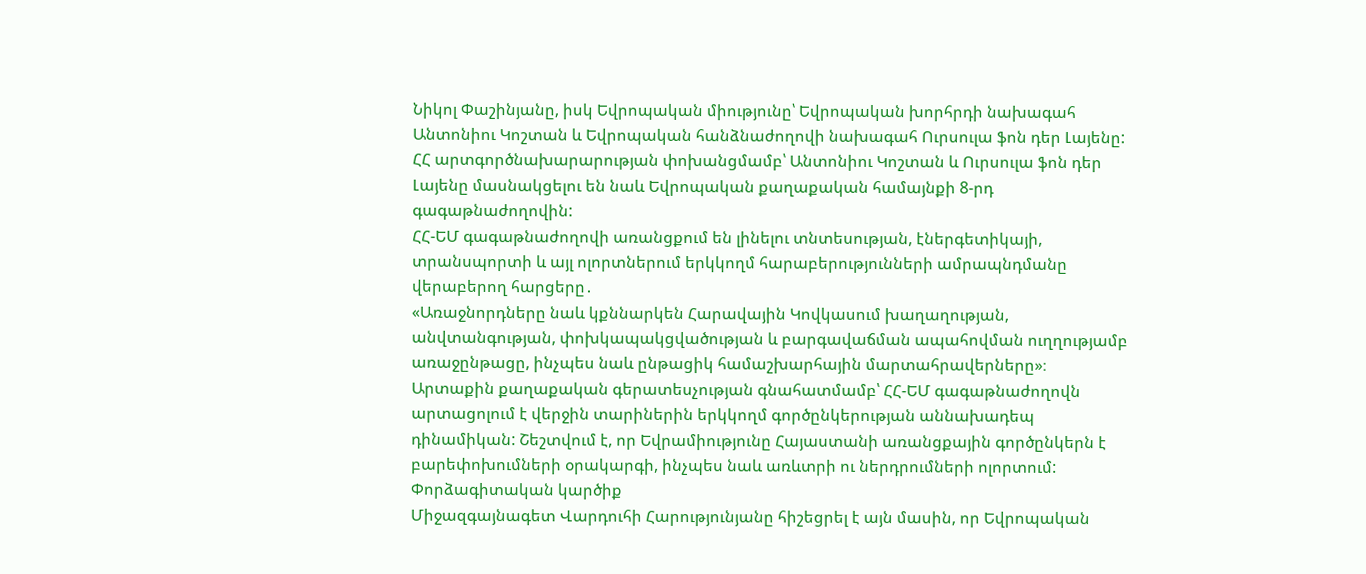Նիկոլ Փաշինյանը, իսկ Եվրոպական միությունը՝ Եվրոպական խորհրդի նախագահ Անտոնիու Կոշտան և Եվրոպական հանձնաժողովի նախագահ Ուրսուլա ֆոն դեր Լայենը: ՀՀ արտգործնախարարության փոխանցմամբ՝ Անտոնիու Կոշտան և Ուրսուլա ֆոն դեր Լայենը մասնակցելու են նաև Եվրոպական քաղաքական համայնքի 8-րդ գագաթնաժողովին:
ՀՀ-ԵՄ գագաթնաժողովի առանցքում են լինելու տնտեսության, էներգետիկայի, տրանսպորտի և այլ ոլորտներում երկկողմ հարաբերությունների ամրապնդմանը վերաբերող հարցերը․
«Առաջնորդները նաև կքննարկեն Հարավային Կովկասում խաղաղության, անվտանգության, փոխկապակցվածության և բարգավաճման ապահովման ուղղությամբ առաջընթացը, ինչպես նաև ընթացիկ համաշխարհային մարտահրավերները»։
Արտաքին քաղաքական գերատեսչության գնահատմամբ՝ ՀՀ-ԵՄ գագաթնաժողովն արտացոլում է վերջին տարիներին երկկողմ գործընկերության աննախադեպ դինամիկան: Շեշտվում է, որ Եվրամիությունը Հայաստանի առանցքային գործընկերն է բարեփոխումների օրակարգի, ինչպես նաև առևտրի ու ներդրումների ոլորտում:
Փորձագիտական կարծիք
Միջազգայնագետ Վարդուհի Հարությունյանը հիշեցրել է այն մասին, որ Եվրոպական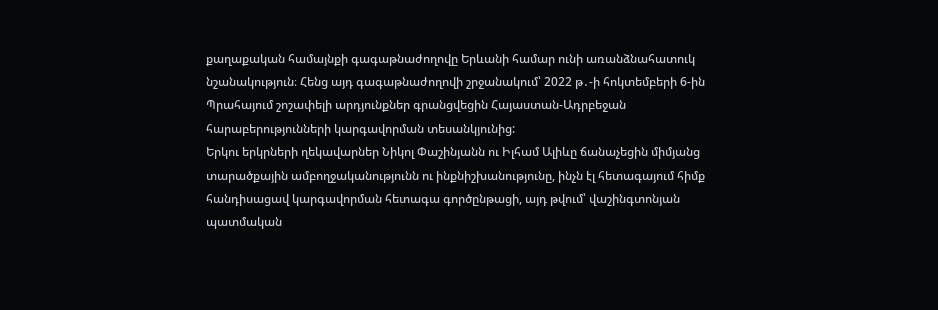քաղաքական համայնքի գագաթնաժողովը Երևանի համար ունի առանձնահատուկ նշանակություն։ Հենց այդ գագաթնաժողովի շրջանակում՝ 2022 թ․-ի հոկտեմբերի 6-ին Պրահայում շոշափելի արդյունքներ գրանցվեցին Հայաստան-Ադրբեջան հարաբերությունների կարգավորման տեսանկյունից:
Երկու երկրների ղեկավարներ Նիկոլ Փաշինյանն ու Իլհամ Ալիևը ճանաչեցին միմյանց տարածքային ամբողջականությունն ու ինքնիշխանությունը, ինչն էլ հետագայում հիմք հանդիսացավ կարգավորման հետագա գործընթացի, այդ թվում՝ վաշինգտոնյան պատմական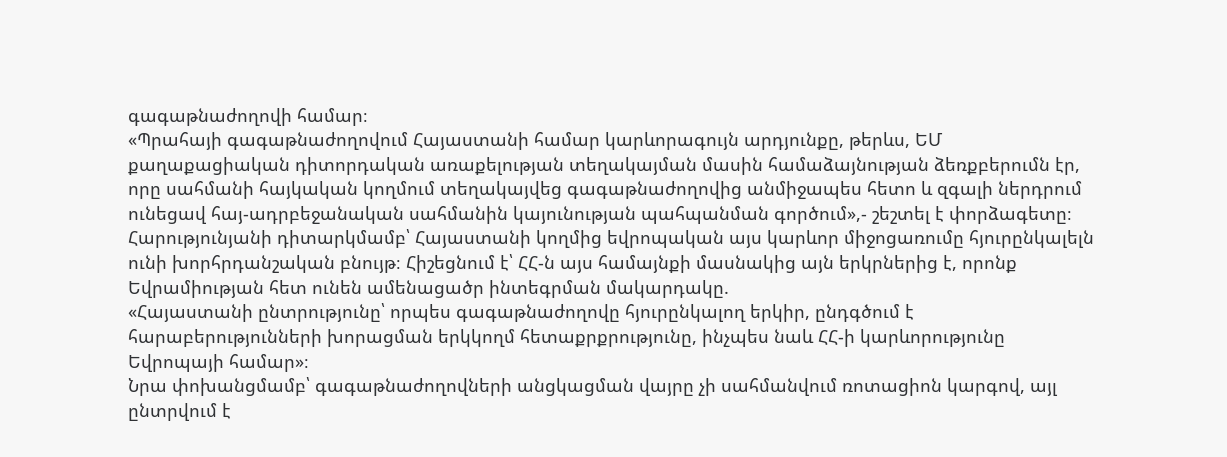գագաթնաժողովի համար։
«Պրահայի գագաթնաժողովում Հայաստանի համար կարևորագույն արդյունքը, թերևս, ԵՄ քաղաքացիական դիտորդական առաքելության տեղակայման մասին համաձայնության ձեռքբերումն էր, որը սահմանի հայկական կողմում տեղակայվեց գագաթնաժողովից անմիջապես հետո և զգալի ներդրում ունեցավ հայ-ադրբեջանական սահմանին կայունության պահպանման գործում»,- շեշտել է փորձագետը։
Հարությունյանի դիտարկմամբ՝ Հայաստանի կողմից եվրոպական այս կարևոր միջոցառումը հյուրընկալելն ունի խորհրդանշական բնույթ։ Հիշեցնում է՝ ՀՀ-ն այս համայնքի մասնակից այն երկրներից է, որոնք Եվրամիության հետ ունեն ամենացածր ինտեգրման մակարդակը.
«Հայաստանի ընտրությունը՝ որպես գագաթնաժողովը հյուրընկալող երկիր, ընդգծում է հարաբերությունների խորացման երկկողմ հետաքրքրությունը, ինչպես նաև ՀՀ-ի կարևորությունը Եվրոպայի համար»։
Նրա փոխանցմամբ՝ գագաթնաժողովների անցկացման վայրը չի սահմանվում ռոտացիոն կարգով, այլ ընտրվում է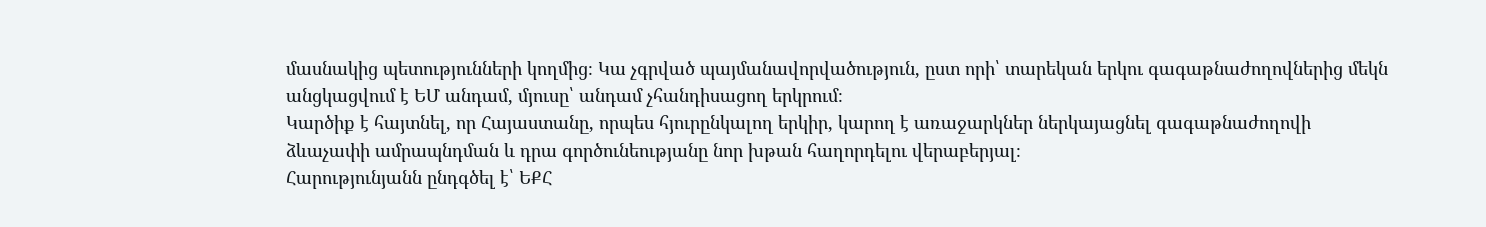մասնակից պետությունների կողմից։ Կա չգրված պայմանավորվածություն, ըստ որի՝ տարեկան երկու գագաթնաժողովներից մեկն անցկացվում է ԵՄ անդամ, մյուսը՝ անդամ չհանդիսացող երկրում։
Կարծիք է հայտնել, որ Հայաստանը, որպես հյուրընկալող երկիր, կարող է առաջարկներ ներկայացնել գագաթնաժողովի ձևաչափի ամրապնդման և դրա գործունեությանը նոր խթան հաղորդելու վերաբերյալ։
Հարությունյանն ընդգծել է՝ ԵՔՀ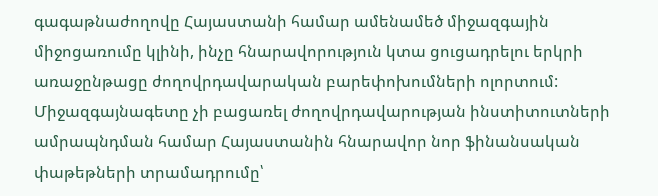գագաթնաժողովը Հայաստանի համար ամենամեծ միջազգային միջոցառումը կլինի, ինչը հնարավորություն կտա ցուցադրելու երկրի առաջընթացը ժողովրդավարական բարեփոխումների ոլորտում:
Միջազգայնագետը չի բացառել ժողովրդավարության ինստիտուտների ամրապնդման համար Հայաստանին հնարավոր նոր ֆինանսական փաթեթների տրամադրումը՝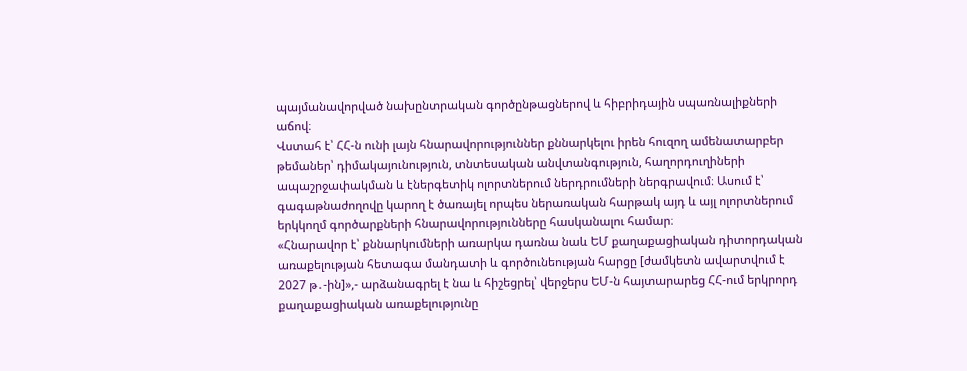պայմանավորված նախընտրական գործընթացներով և հիբրիդային սպառնալիքների աճով։
Վստահ է՝ ՀՀ-ն ունի լայն հնարավորություններ քննարկելու իրեն հուզող ամենատարբեր թեմաներ՝ դիմակայունություն, տնտեսական անվտանգություն, հաղորդուղիների ապաշրջափակման և էներգետիկ ոլորտներում ներդրումների ներգրավում։ Ասում է՝ գագաթնաժողովը կարող է ծառայել որպես ներառական հարթակ այդ և այլ ոլորտներում երկկողմ գործարքների հնարավորությունները հասկանալու համար։
«Հնարավոր է՝ քննարկումների առարկա դառնա նաև ԵՄ քաղաքացիական դիտորդական առաքելության հետագա մանդատի և գործունեության հարցը [ժամկետն ավարտվում է 2027 թ․-ին]»,- արձանագրել է նա և հիշեցրել՝ վերջերս ԵՄ-ն հայտարարեց ՀՀ-ում երկրորդ քաղաքացիական առաքելությունը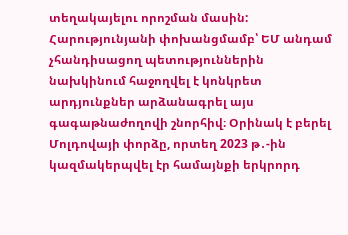տեղակայելու որոշման մասին:
Հարությունյանի փոխանցմամբ՝ ԵՄ անդամ չհանդիսացող պետություններին նախկինում հաջողվել է կոնկրետ արդյունքներ արձանագրել այս գագաթնաժողովի շնորհիվ։ Օրինակ է բերել Մոլդովայի փորձը, որտեղ 2023 թ․-ին կազմակերպվել էր համայնքի երկրորդ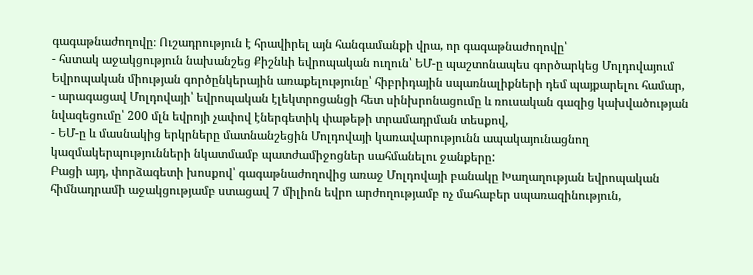գագաթնաժողովը։ Ուշադրություն է հրավիրել այն հանգամանքի վրա, որ գագաթնաժողովը՝
- հստակ աջակցություն նախանշեց Քիշնևի եվրոպական ուղուն՝ ԵՄ-ը պաշտոնապես գործարկեց Մոլդովայում Եվրոպական միության գործընկերային առաքելությունը՝ հիբրիդային սպառնալիքների դեմ պայքարելու համար,
- արագացավ Մոլդովայի՝ եվրոպական էլեկտրոցանցի հետ սինխրոնացումը և ռուսական գազից կախվածության նվազեցումը՝ 200 մլն եվրոյի չափով էներգետիկ փաթեթի տրամադրման տեսքով,
- ԵՄ-ը և մասնակից երկրները մատնանշեցին Մոլդովայի կառավարությունն ապակայունացնող կազմակերպությունների նկատմամբ պատժամիջոցներ սահմանելու ջանքերը:
Բացի այդ, փորձագետի խոսքով՝ գագաթնաժողովից առաջ Մոլդովայի բանակը Խաղաղության եվրոպական հիմնադրամի աջակցությամբ ստացավ 7 միլիոն եվրո արժողությամբ ոչ մահաբեր սպառազինություն,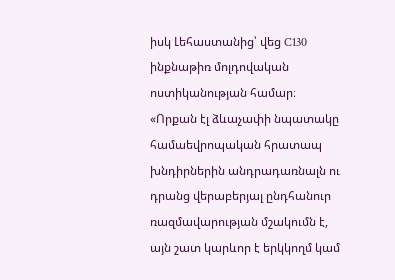իսկ Լեհաստանից՝ վեց C130 ինքնաթիռ մոլդովական ոստիկանության համար։
«Որքան էլ ձևաչափի նպատակը համաեվրոպական հրատապ խնդիրներին անդրադառնալն ու դրանց վերաբերյալ ընդհանուր ռազմավարության մշակումն է, այն շատ կարևոր է երկկողմ կամ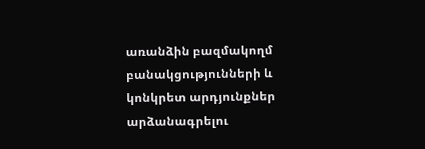առանձին բազմակողմ բանակցությունների և կոնկրետ արդյունքներ արձանագրելու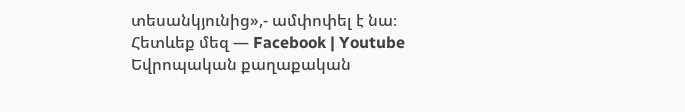տեսանկյունից»,- ամփոփել է նա։
Հետևեք մեզ — Facebook | Youtube
Եվրոպական քաղաքական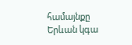համայնքը Երևան կգա